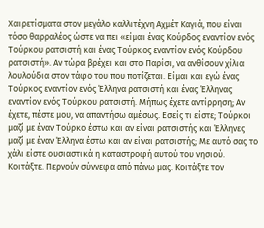Χαιρετίσματα στον μεγάλο καλλιτέχνη Αχμέτ Καγιά, που είναι τόσο θαρραλέος ώστε να πει «είμαι ένας Κούρδος εναντίον ενός Τούρκου ρατσιστή και ένας Τούρκος εναντίον ενός Κούρδου ρατσιστή». Αν τώρα βρέχει και στο Παρίσι, να ανθίσουν χίλια λουλούδια στον τάφο του που ποτίζεται. Είμαι και εγώ ένας Τούρκος εναντίον ενός Έλληνα ρατσιστή και ένας Έλληνας εναντίον ενός Τούρκου ρατσιστή. Μήπως έχετε αντίρρηση; Αν έχετε, πέστε μου, να απαντήσω αμέσως. Εσείς τι είστε; Τούρκοι μαζί με έναν Τούρκο έστω και αν είναι ρατσιστής και Έλληνες μαζί με έναν Έλληνα έστω και αν είναι ρατσιστής; Με αυτό σας το χάλι είστε ουσιαστικά η καταστροφή αυτού του νησιού. Κοιτάξτε. Περνούν σύννεφα από πάνω μας. Κοιτάξτε τον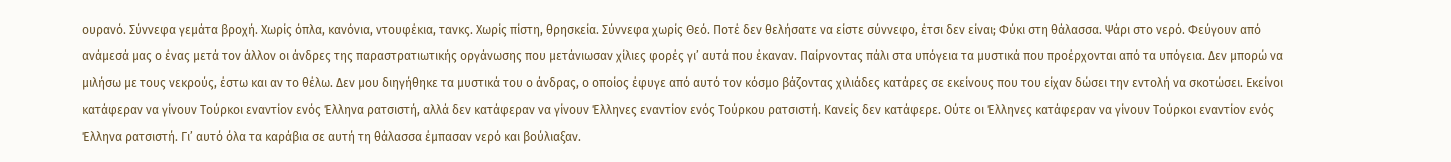ουρανό. Σύννεφα γεμάτα βροχή. Χωρίς όπλα, κανόνια, ντουφέκια, τανκς. Χωρίς πίστη, θρησκεία. Σύννεφα χωρίς Θεό. Ποτέ δεν θελήσατε να είστε σύννεφο, έτσι δεν είναι; Φύκι στη θάλασσα. Ψάρι στο νερό. Φεύγουν από ανάμεσά μας ο ένας μετά τον άλλον οι άνδρες της παραστρατιωτικής οργάνωσης που μετάνιωσαν χίλιες φορές γι’ αυτά που έκαναν. Παίρνοντας πάλι στα υπόγεια τα μυστικά που προέρχονται από τα υπόγεια. Δεν μπορώ να μιλήσω με τους νεκρούς, έστω και αν το θέλω. Δεν μου διηγήθηκε τα μυστικά του ο άνδρας, ο οποίος έφυγε από αυτό τον κόσμο βάζοντας χιλιάδες κατάρες σε εκείνους που του είχαν δώσει την εντολή να σκοτώσει. Εκείνοι κατάφεραν να γίνουν Τούρκοι εναντίον ενός Έλληνα ρατσιστή, αλλά δεν κατάφεραν να γίνουν Έλληνες εναντίον ενός Τούρκου ρατσιστή. Κανείς δεν κατάφερε. Ούτε οι Έλληνες κατάφεραν να γίνουν Τούρκοι εναντίον ενός Έλληνα ρατσιστή. Γι’ αυτό όλα τα καράβια σε αυτή τη θάλασσα έμπασαν νερό και βούλιαξαν.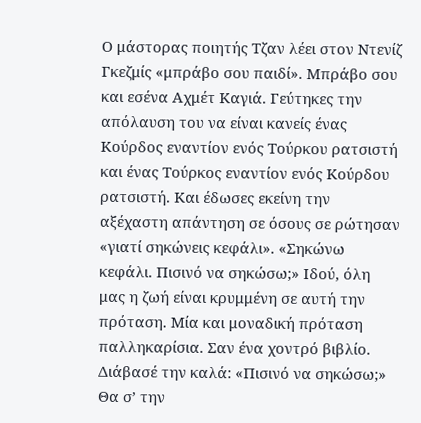Ο μάστορας ποιητής Τζαν λέει στον Ντενίζ Γκεζμίς «μπράβο σου παιδί». Μπράβο σου και εσένα Αχμέτ Καγιά. Γεύτηκες την απόλαυση του να είναι κανείς ένας Κούρδος εναντίον ενός Τούρκου ρατσιστή και ένας Τούρκος εναντίον ενός Κούρδου ρατσιστή. Και έδωσες εκείνη την αξέχαστη απάντηση σε όσους σε ρώτησαν «γιατί σηκώνεις κεφάλι». «Σηκώνω κεφάλι. Πισινό να σηκώσω;» Ιδού, όλη μας η ζωή είναι κρυμμένη σε αυτή την πρόταση. Μία και μοναδική πρόταση παλληκαρίσια. Σαν ένα χοντρό βιβλίο. Διάβασέ την καλά: «Πισινό να σηκώσω;» Θα σ’ την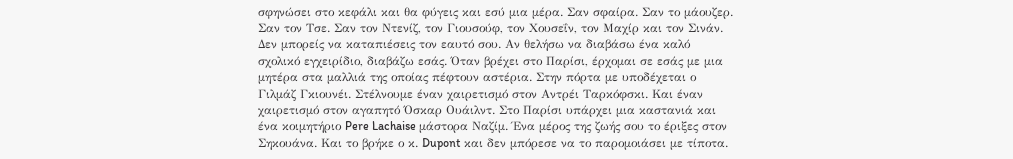σφηνώσει στο κεφάλι και θα φύγεις και εσύ μια μέρα. Σαν σφαίρα. Σαν το μάουζερ. Σαν τον Τσε. Σαν τον Ντενίζ, τον Γιουσούφ, τον Χουσεΐν, τον Μαχίρ και τον Σινάν. Δεν μπορείς να καταπιέσεις τον εαυτό σου. Αν θελήσω να διαβάσω ένα καλό σχολικό εγχειρίδιο, διαβάζω εσάς. Όταν βρέχει στο Παρίσι, έρχομαι σε εσάς με μια μητέρα στα μαλλιά της οποίας πέφτουν αστέρια. Στην πόρτα με υποδέχεται ο Γιλμάζ Γκιουνέι. Στέλνουμε έναν χαιρετισμό στον Αντρέι Ταρκόφσκι. Και έναν χαιρετισμό στον αγαπητό Όσκαρ Ουάιλντ. Στο Παρίσι υπάρχει μια καστανιά και ένα κοιμητήριο Pere Lachaise μάστορα Ναζίμ. Ένα μέρος της ζωής σου το έριξες στον Σηκουάνα. Και το βρήκε ο κ. Dupont και δεν μπόρεσε να το παρομοιάσει με τίποτα.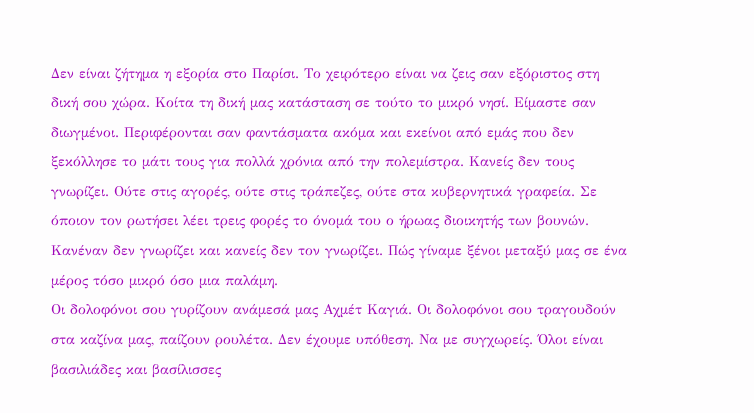Δεν είναι ζήτημα η εξορία στο Παρίσι. Το χειρότερο είναι να ζεις σαν εξόριστος στη δική σου χώρα. Κοίτα τη δική μας κατάσταση σε τούτο το μικρό νησί. Είμαστε σαν διωγμένοι. Περιφέρονται σαν φαντάσματα ακόμα και εκείνοι από εμάς που δεν ξεκόλλησε το μάτι τους για πολλά χρόνια από την πολεμίστρα. Κανείς δεν τους γνωρίζει. Ούτε στις αγορές, ούτε στις τράπεζες, ούτε στα κυβερνητικά γραφεία. Σε όποιον τον ρωτήσει λέει τρεις φορές το όνομά του ο ήρωας διοικητής των βουνών. Κανέναν δεν γνωρίζει και κανείς δεν τον γνωρίζει. Πώς γίναμε ξένοι μεταξύ μας σε ένα μέρος τόσο μικρό όσο μια παλάμη.
Οι δολοφόνοι σου γυρίζουν ανάμεσά μας Αχμέτ Καγιά. Οι δολοφόνοι σου τραγουδούν στα καζίνα μας, παίζουν ρουλέτα. Δεν έχουμε υπόθεση. Να με συγχωρείς. Όλοι είναι βασιλιάδες και βασίλισσες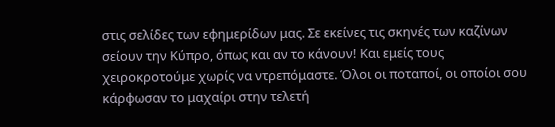στις σελίδες των εφημερίδων μας. Σε εκείνες τις σκηνές των καζίνων σείουν την Κύπρο, όπως και αν το κάνουν! Και εμείς τους χειροκροτούμε χωρίς να ντρεπόμαστε. Όλοι οι ποταποί, οι οποίοι σου κάρφωσαν το μαχαίρι στην τελετή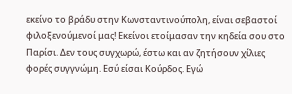εκείνο το βράδυ στην Κωνσταντινούπολη, είναι σεβαστοί φιλοξενούμενοί μας! Εκείνοι ετοίμασαν την κηδεία σου στο Παρίσι. Δεν τους συγχωρώ, έστω και αν ζητήσουν χίλιες φορές συγγνώμη. Εσύ είσαι Κούρδος. Εγώ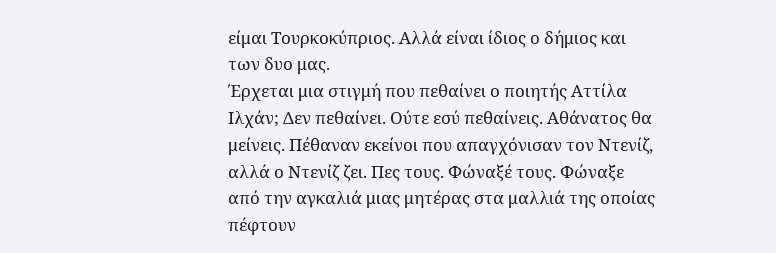είμαι Τουρκοκύπριος. Αλλά είναι ίδιος ο δήμιος και των δυο μας.
Έρχεται μια στιγμή που πεθαίνει ο ποιητής Αττίλα Ιλχάν; Δεν πεθαίνει. Ούτε εσύ πεθαίνεις. Αθάνατος θα μείνεις. Πέθαναν εκείνοι που απαγχόνισαν τον Ντενίζ, αλλά ο Ντενίζ ζει. Πες τους. Φώναξέ τους. Φώναξε από την αγκαλιά μιας μητέρας στα μαλλιά της οποίας πέφτουν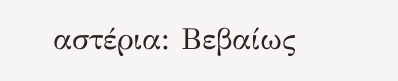αστέρια: Βεβαίως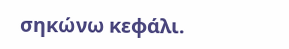σηκώνω κεφάλι.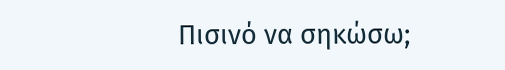Πισινό να σηκώσω;